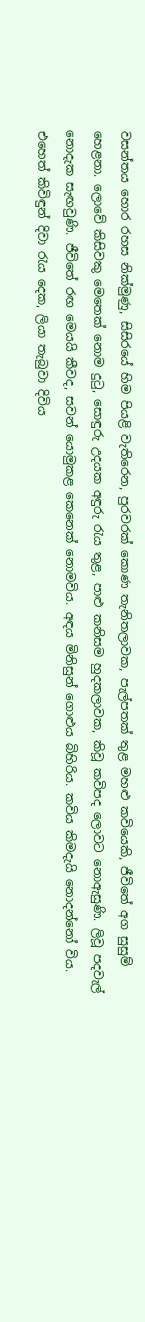වසන්තය හොර රහස නික්මුණු, සිසිරයේ හිම පියළි වැතිරෙන, පුරවරක් කොණ තැනිතලාවක, පැල්පතක් තුළ මහළු කවියෙකි, ජීවිතේ අග සුසුම් හෙළනා. ලොවේ කිසිවකු මෙතෙක් නොම දුටු, සොඳුරු උදයක අඳුරු රැය තුළ, පාළු කනිසම හුදකලාවක, කිවූ කවිපද ලොවට නොඇසුණි. ලිවූ පදවැල් නොදැක සැඟවුණි. ජීවිතේ රඟ මෙයයි කීවද, සවන් යොමුකළ කෙනෙක් නොමවිය. අඳය මිනිසුන් ගොළුය බිහිරිය. කවිය කිමදැයි නොදන්නෝ විය. එහෙත් කිවිඳුන් දිවා රැය දෙක, ලියා තැබුවා දිවිය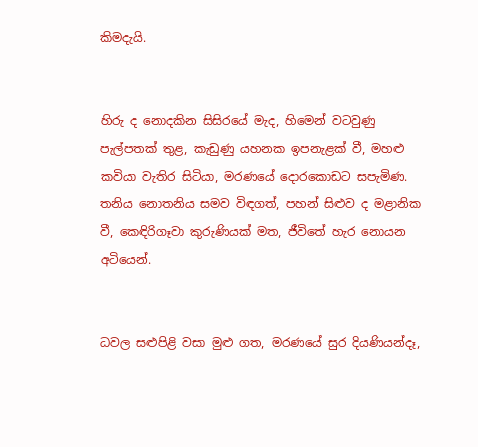කිමදැයි.


හිරු ද නොදකින සිසිරයේ මැද, හිමෙන් වටවුණු පැල්පතක් තුළ, කැඩුණු යහනක ඉපනැළක් වී, මහළු කවියා වැතිර සිටියා, මරණයේ දොරකොඩට සපැමිණ. තනිය නොතනිය සමව විඳගත්, පහන් සිළුව ද මළානික වී, කෙඳිරිගෑවා කුරුණියක් මත, ජීවිතේ හැර නොයන අටියෙන්.


ධවල සළුපිළි වසා මුළු ගත, මරණයේ සුර දියණියන්දෑ,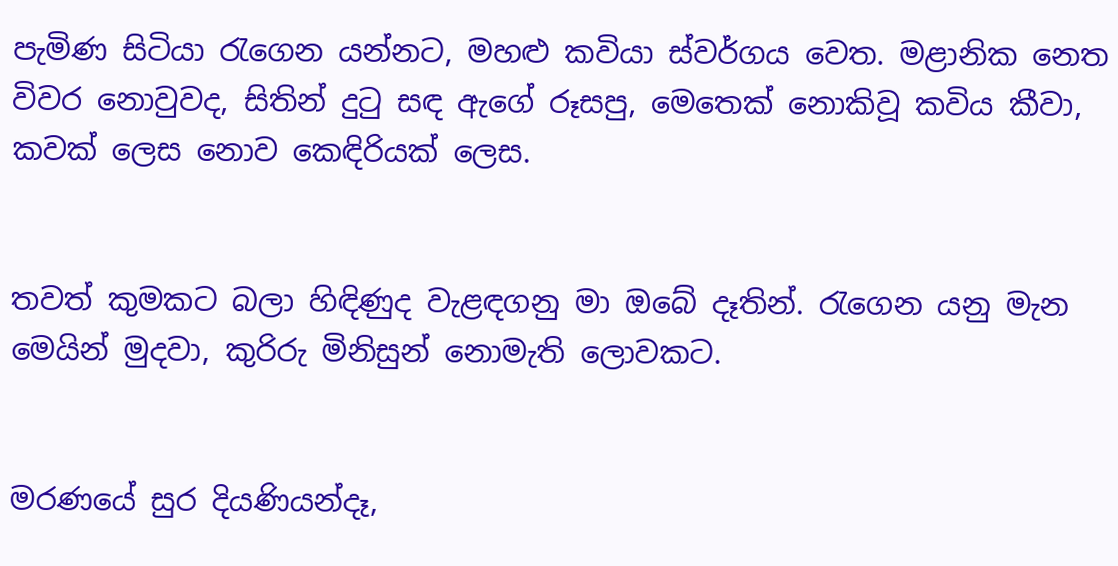පැමිණ සිටියා රැගෙන යන්නට, මහළු කවියා ස්වර්ගය වෙත. මළානික නෙත විවර නොවුවද, සිතින් දුටු සඳ ඇගේ රූසපු, මෙතෙක් නොකිවූ කවිය කීවා, කවක් ලෙස නොව කෙඳිරියක් ලෙස.


තවත් කුමකට බලා හිඳිණුද වැළඳගනු මා ඔබේ දෑතින්. රැගෙන යනු මැන මෙයින් මුදවා, කුරිරු මිනිසුන් නොමැති ලොවකට.


මරණයේ සුර දියණියන්දෑ,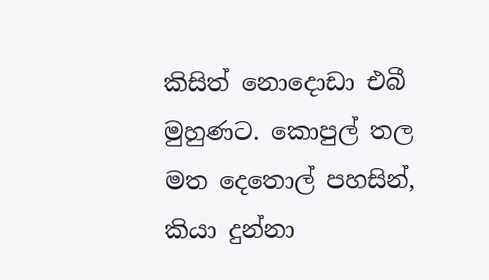කිසිත් නොදොඩා එබී මුහුණට. කොපුල් තල මත දෙතොල් පහසින්, කියා දුන්නා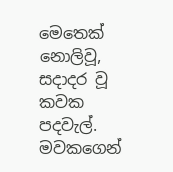මෙතෙක් නොලිවූ, සදාදර වූ කවක පදවැල්. මවකගෙන්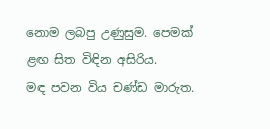නොම ලබපු උණුසුම. පෙමක් ළඟ සිත විඳින අසිරිය.
මඳ පවන විය චණ්ඩ මාරුත.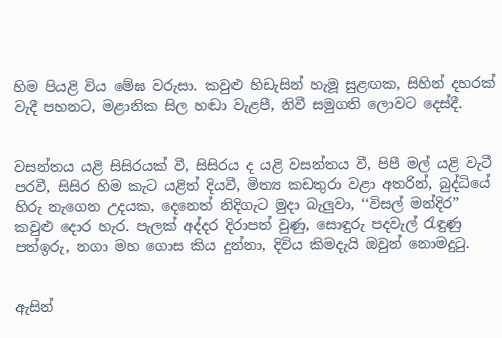හිම පියළි විය මේඝ වරුසා. කවුළු හිඩැසින් හැමූ සුළඟක, සිහින් දහරක් වැදී පහනට, මළානික සිල හඬා වැළපී, නිවී සමුගති ලොවට දෙස්දී.


වසන්තය යළි සිසිරයක් වී, සිසිරය ද යළි වසන්තය වී, පිපී මල් යළි වැටී පරවී, සිසිර හිම කැට යළිත් දියවී, මිත්‍ය කඩතුරා වළා අතරින්, බුද්ධියේ හිරු නැගෙන උදයක, දෙනෙත් නිදිගැට මුදා බැලුවා, ‘‘විසල් මන්දිර’’ කවුළු දොර හැර. පැලක් අද්දර දිරාපත් වුණු, සොඳුරු පදවැල් රැඳුණු පත්ඉරු, නගා මහ ගොස කිය දුන්නා, දිවිය කිමදැයි ඔවුන් නොමදුටු.


ඇසින්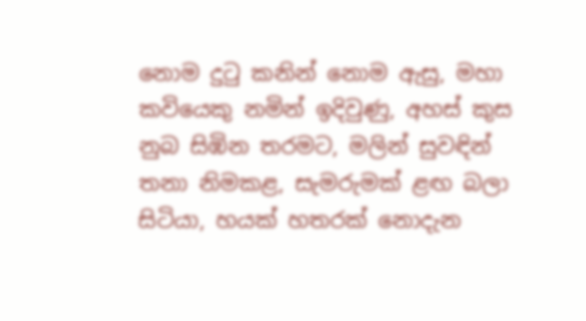නොම දුටු කනින් නොම ඇසු, මහා කවියෙකු නමින් ඉදිවුණු, අහස් කුස නුබ සිඹින තරමට, මලින් සුවඳින් තනා නිමකළ, සැමරුමක් ළඟ බලා සිටියා, හයක් හතරක් නොදැන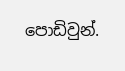පොඩිවුන්.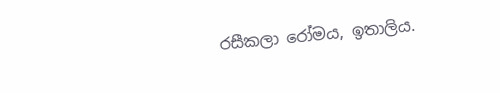රසීකලා රෝමය, ඉතාලිය.